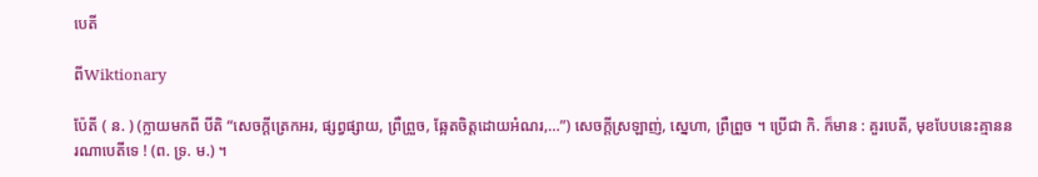បេតី

ពីWiktionary

ប៉ែតី ( ន. ) (ក្លាយមកពី បីតិ “សេចក្ដីត្រេកអរ, ផ្សព្វផ្សាយ, ព្រឺព្រួច, ឆ្អែតចិត្តដោយអំណរ,...”) សេចក្ដីស្រឡាញ់, ស្នេហា, ព្រឺព្រួច ។ ប្រើជា កិ. ក៏មាន : គួរបេតី, មុខបែបនេះគ្មាននរណាបេតីទេ ! (ព. ទ្រ. ម.) ។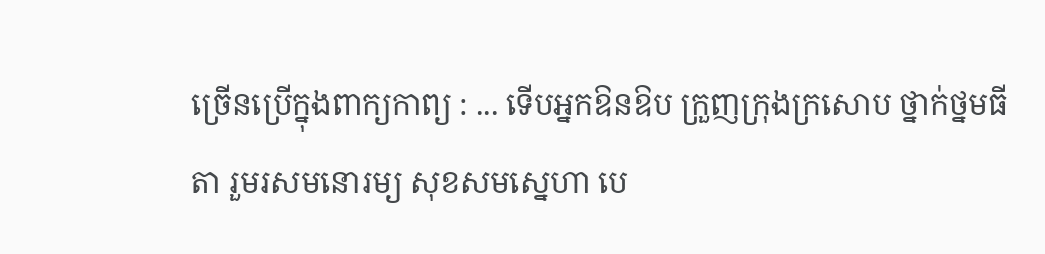ច្រើនប្រើក្នុងពាក្យកាព្យ : ... ទើបអ្នកឱនឱប ក្រួញក្រុងក្រសោប ថ្នាក់ថ្នមធីតា រួមរសមនោរម្យ សុខសមស្នេហា បេ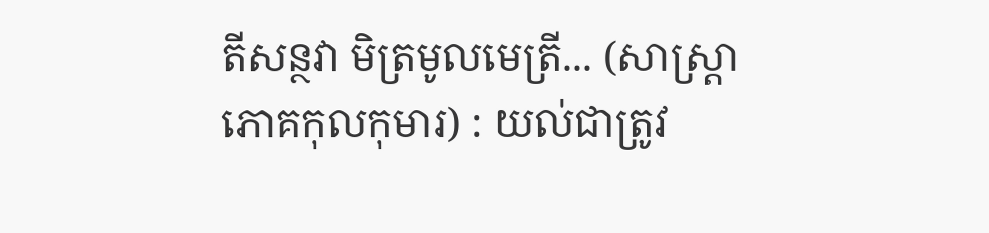តីសន្ថវា មិត្រមូលមេត្រី... (សាស្រ្តាភោគកុលកុមារ) : យល់ជាត្រូវ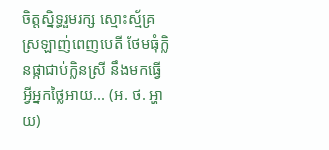ចិត្តស្និទ្ធរួមរក្ស ស្មោះស្ម័គ្រស្រឡាញ់ពេញបេតី ថែមធុំក្លិនផ្កាជាប់ក្លិនស្រី នឹងមកធ្វើអ្វីអ្នកថ្លៃអាយ... (អ. ថ. អ្ហាយ)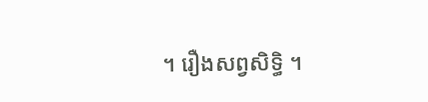។ រឿងសព្វសិទ្ធិ ។